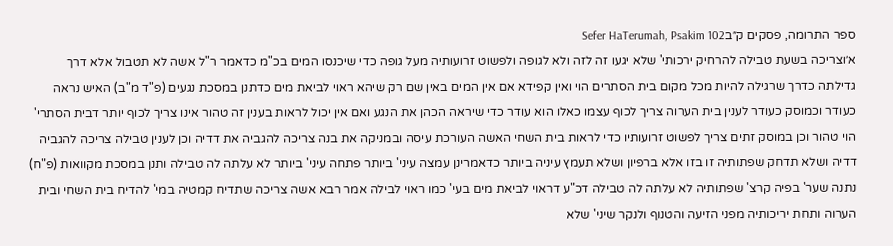ספר התרומה, פסקים ק״בSefer HaTerumah, Psakim 102
א׳וצריכה בשעת טבילה להרחיק ירכותי' שלא יגעו זה לזה ולא לגופה ולפשוט זרועותיה מעל גופה כדי שיכנסו המים בכ"מ כדאמר ר"ל אשה לא תטבול אלא דרך גדילתה כדרך שרגילה להיות מכל מקום בית הסתרים הוי ואין קפידא אם אין המים באין שם רק שיהא ראוי לביאת מים כדתנן במסכת נגעים (פ"ד מ"ב) האיש נראה כעודר וכמוסק כעודר לענין בית הערוה צריך לכוף עצמו כאלו הוא עודר כדי שיראה הכהן את הנגע ואם אין יכול לראות בענין זה טהור אינו צריך לכוף יותר דבית הסתרי' הוי טהור וכן במוסק זתים צריך לפשוט זרועותיו כדי לראות בית השחי האשה העורכת עיסה ובמניקה את בנה צריכה להגביה את דדיה וכן לענין טבילה צריכה להגביה דדיה ושלא תדחק שפתותיה זו בזו אלא ברפיון ושלא תעמץ עיניה ביותר כדאמרינן עמצה עיני' ביותר פתחה עיני' ביותר לא עלתה לה טבילה ותנן במסכת מקוואות (פ"ח) נתנה שער' בפיה קרצ' שפתותיה לא עלתה לה טבילה דכ"ע דראוי לביאת מים בעי' כמו ראוי לבילה אמר רבא אשה צריכה שתדיח קמטיה במי' להדיח בית השחי ובית הערוה ותחת יריכותיה מפני הזיעה והטנוף ולנקר שיני' שלא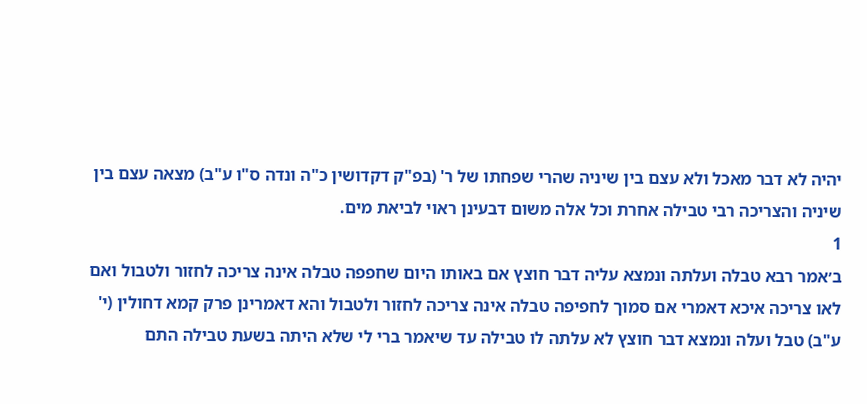יהיה לא דבר מאכל ולא עצם בין שיניה שהרי שפחתו של ר' (בפ"ק דקדושין כ"ה ונדה ס"ו ע"ב) מצאה עצם בין שיניה והצריכה רבי טבילה אחרת וכל אלה משום דבעינן ראוי לביאת מים.
1
ב׳אמר רבא טבלה ועלתה ונמצא עליה דבר חוצץ אם באותו היום שחפפה טבלה אינה צריכה לחזור ולטבול ואם לאו צריכה איכא דאמרי אם סמוך לחפיפה טבלה אינה צריכה לחזור ולטבול והא דאמרינן פרק קמא דחולין (י' ע"ב) טבל ועלה ונמצא דבר חוצץ לא עלתה לו טבילה עד שיאמר ברי לי שלא היתה בשעת טבילה התם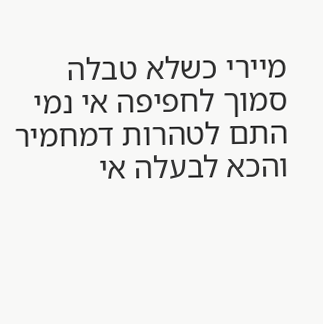מיירי כשלא טבלה סמוך לחפיפה אי נמי התם לטהרות דמחמיר והכא לבעלה אי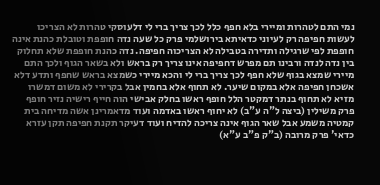נמי התם לטהרות ומיירי בלא חפף כלל לכך צריך ברי לי דלעוסקי טהרות לא הצריכו לעשות חפיפה רק לעיוני כדאיתא בירושלמי פרק כל שעה נדה חופפת וטובלת כהנת אינה חופפת לפי שרגילה ותדירה בטבילה לא הצריכוה חפיפה. נדה כהנת חופפת שלא תחלוק בין נדה לנדה ורבינו תם מפרש דחפיפה אינו צריך רק בראש ולא בשאר הגוף ולכך התם מיירי שמצא בגוף שלא חפף לכך צריך ברי לי והכא מיירי כשמצא בראש שחפף ותדע דלא אשכחן חפיפה אלא במקום שיער. לא תחוף אלא בחמין אבל בקרירי לא משום דמשרו מזיא לא תחוף בנתר דמקטר הלל חופף ראשו בחלק אבישי הוה חייף רישיה נזיר חופף פרק משילין (ביצה ל"ה ע"ב) לא יחוף ראשו באדמה ועוד מדאמרינן אשה מדיחה בית קמטיה משמע אבל שאר הגוף אינה צריכה להדיח ועוד דעיקר תקנת חפיפה תקן עזרא כדאי' פרק מרובה (ב"ק פ"ב ע"א)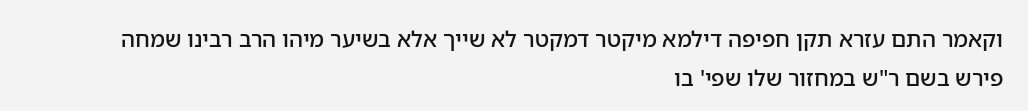וקאמר התם עזרא תקן חפיפה דילמא מיקטר דמקטר לא שייך אלא בשיער מיהו הרב רבינו שמחה פירש בשם ר"ש במחזור שלו שפי' בו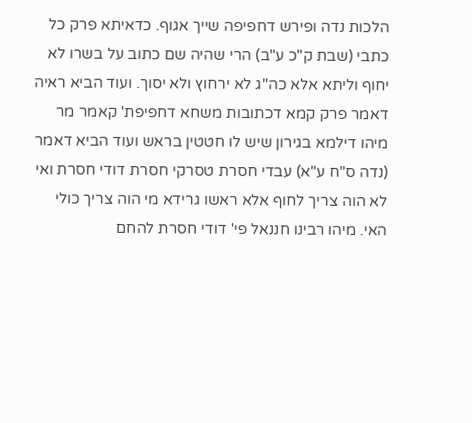הלכות נדה ופירש דחפיפה שייך אגוף. כדאיתא פרק כל כתבי (שבת ק"כ ע"ב) הרי שהיה שם כתוב על בשרו לא יחוף וליתא אלא כה"ג לא ירחוץ ולא יסוך. ועוד הביא ראיה דאמר פרק קמא דכתובות משחא דחפיפת' קאמר מר מיהו דילמא בגירון שיש לו חטטין בראש ועוד הביא דאמר (נדה ס"ח ע"א) עבדי חסרת טסרקי חסרת דודי חסרת ואי לא הוה צריך לחוף אלא ראשו גרידא מי הוה צריך כולי האי. מיהו רבינו חננאל פי' דודי חסרת להחם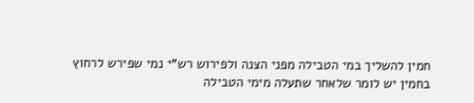חמין להשליך במי הטבילה מפני הצנה ולפירוש רש"י נמי שפירש לרחוץ בחמין יש לומר שלאחר שתעלה מימי הטבילה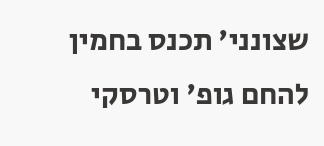שצונני' תכנס בחמין להחם גופ' וטרסקי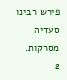פירש רבינו סעדיה מסרקות.
2